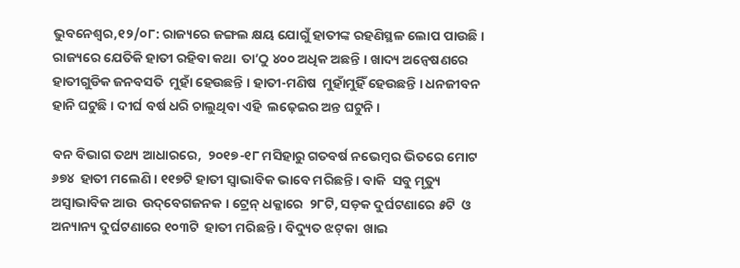ଭୁବନେଶ୍ୱର,୧୨/୦୮: ରାଜ୍ୟରେ ଜଙ୍ଗଲ କ୍ଷୟ ଯୋଗୁଁ ହାତୀଙ୍କ ରହଣିସ୍ଥଳ ଲୋପ ପାଉଛି । ରାଜ୍ୟରେ ଯେତିକି ହାତୀ ରହିବା କଥା  ତା’ଠୁ ୪୦୦ ଅଧିକ ଅଛନ୍ତି । ଖାଦ୍ୟ ଅନ୍ୱେଷଣରେ ହାତୀଗୁଡିକ ଜନବସତି  ମୁହାଁ ହେଉଛନ୍ତି । ହାତୀ-ମଣିଷ  ମୁହାଁମୁହିଁ ହେଉଛନ୍ତି । ଧନଜୀବନ ହାନି ଘଟୁଛି । ଦୀର୍ଘ ବର୍ଷ ଧରି ଚାଲୁଥିବା ଏହି  ଲଢ଼େଇର ଅନ୍ତ ଘଟୁନି ।

ବନ ବିଭାଗ ତଥ୍ୟ ଆଧାରରେ,  ୨୦୧୭-୧୮ ମସିହାରୁ ଗତବର୍ଷ ନଭେମ୍ବର ଭିତରେ ମୋଟ ୬୭୪  ହାତୀ ମଲେଣି । ୧୧୭ଟି ହାତୀ ସ୍ୱାଭାବିକ ଭାବେ ମରିଛନ୍ତି । ବାକି  ସବୁ ମୃତ୍ୟୁ ଅସ୍ୱାଭାବିକ ଆଉ  ଉଦ୍‌ବେଗଜନକ । ଟ୍ରେନ୍‌ ଧକ୍କାରେ  ୨୮ଟି, ସଡ଼କ ଦୁର୍ଘଟଣାରେ ୫ଟି  ଓ ଅନ୍ୟାନ୍ୟ ଦୁର୍ଘଟଣାରେ ୧୦୩ଟି  ହାତୀ ମରିଛନ୍ତି । ବିଦ୍ୟୁତ ଝଟ୍‌କା  ଖାଇ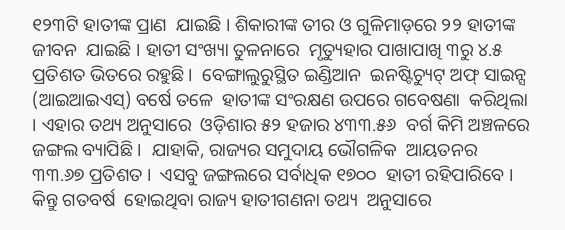୧୨୩ଟି ହାତୀଙ୍କ ପ୍ରାଣ  ଯାଇଛି । ଶିକାରୀଙ୍କ ତୀର ଓ ଗୁଳିମାଡ଼ରେ ୨୨ ହାତୀଙ୍କ ଜୀବନ  ଯାଇଛି । ହାତୀ ସଂଖ୍ୟା ତୁଳନାରେ  ମୃତ୍ୟୁହାର ପାଖାପାଖି ୩ରୁ ୪.୫  ପ୍ରତିଶତ ଭିତରେ ରହୁଛି ।  ବେଙ୍ଗାଲୁରୁସ୍ଥିତ ଇଣ୍ଡିଆନ  ଇନଷ୍ଟିଚ୍ୟୁଟ୍‌ ଅଫ୍‌ ସାଇନ୍ସ  (ଆଇଆଇଏସ୍‌) ବର୍ଷେ ତଳେ  ହାତୀଙ୍କ ସଂରକ୍ଷଣ ଉପରେ ଗବେଷଣା  କରିଥିଲା । ଏହାର ତଥ୍ୟ ଅନୁସାରେ  ଓଡ଼ିଶାର ୫୨ ହଜାର ୪୩୩.୫୬  ବର୍ଗ କିମି ଅଞ୍ଚଳରେ ଜଙ୍ଗଲ ବ୍ୟାପିଛି ।  ଯାହାକି, ରାଜ୍ୟର ସମୁଦାୟ ଭୌଗଳିକ  ଆୟତନର ୩୩.୬୭ ପ୍ରତିଶତ ।  ଏସବୁ ଜଙ୍ଗଲରେ ସର୍ବାଧିକ ୧୭୦୦  ହାତୀ ରହିପାରିବେ । କିନ୍ତୁ ଗତବର୍ଷ  ହୋଇଥିବା ରାଜ୍ୟ ହାତୀଗଣନା ତଥ୍ୟ  ଅନୁସାରେ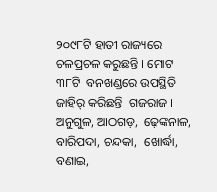୨୦୯୮ଟି ହାତୀ ରାଜ୍ୟରେ  ଚଳପ୍ରଚଳ କରୁଛନ୍ତି । ମୋଟ ୩୮ଟି  ବନଖଣ୍ଡରେ ଉପସ୍ଥିତି ଜାହିର୍‌ କରିଛନ୍ତି  ଗଜରାଜ । ଅନୁଗୁଳ, ଆଠଗଡ଼,  ଢ଼େଙ୍କନାଳ, ବାରିପଦା, ଚନ୍ଦକା,  ଖୋର୍ଦ୍ଧା, ବଣାଇ,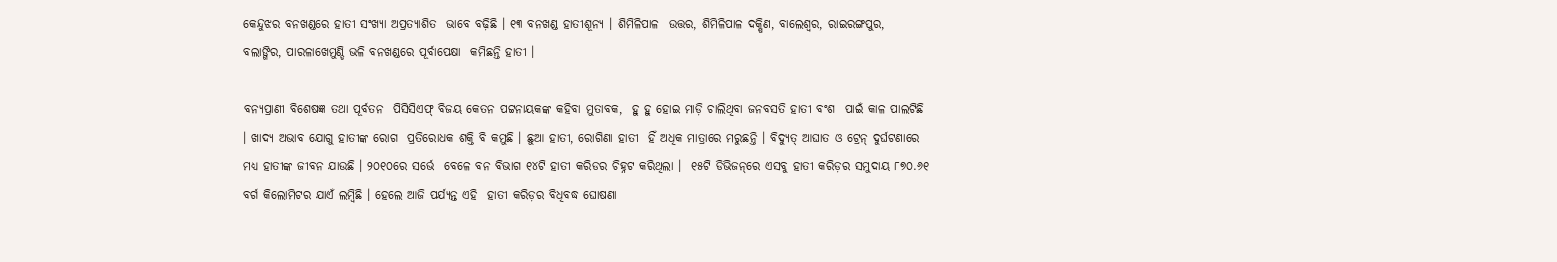କେନ୍ଦୁଝର ବନଖଣ୍ଡରେ ହାତୀ ସଂଖ୍ୟା ଅପ୍ରତ୍ୟାଶିତ  ଭାବେ ବଢ଼ିଛି । ୧୩ ବନଖଣ୍ଡ ହାତୀଶୂନ୍ୟ । ଶିମିଳିପାଳ  ଉତ୍ତର, ଶିମିଳିପାଳ ଦକ୍ଷିଣ, ବାଲେଶ୍ୱର, ରାଇରଙ୍ଗପୁର,  ବଲାଙ୍ଗିର, ପାରଳାଖେମୁଣ୍ଡି ଭଳି ବନଖଣ୍ଡରେ ପୂର୍ବାପେକ୍ଷା  କମିଛନ୍ତି ହାତୀ ।

ବନ୍ୟପ୍ରାଣୀ ବିଶେଷଜ୍ଞ ତଥା ପୂର୍ବତନ  ପିସିସିଏଫ୍‌ ବିଜୟ କେତନ ପଟ୍ଟନାୟକଙ୍କ କହିବା ମୁତାବକ,  ହୁ ହୁ ହୋଇ ମାଡ଼ି ଚାଲିଥିବା ଜନବସତି ହାତୀ ବଂଶ  ପାଇଁ କାଳ ପାଲଟିଛି । ଖାଦ୍ୟ ଅଭାବ ଯୋଗୁ ହାତୀଙ୍କ ରୋଗ  ପ୍ରତିରୋଧକ ଶକ୍ତି ବି କମୁଛି । ଛୁଆ ହାତୀ, ରୋଗିଣା ହାତୀ  ହିଁ ଅଧିକ ମାତ୍ରାରେ ମରୁଛନ୍ତି । ବିଦ୍ୟୁତ୍‌ ଆଘାତ ଓ ଟ୍ରେନ୍‌ ଦୁର୍ଘଟଣାରେ ମଧ୍ୟ ହାତୀଙ୍କ ଜୀବନ ଯାଉଛି । ୨୦୧୦ରେ ସର୍ଭେ  ବେଳେ ବନ ବିଭାଗ ୧୪ଟି ହାତୀ କରିଡର ଚିହ୍ନଟ କରିଥିଲା ।  ୧୫ଟି ଡିଭିଜନ୍‌ରେ ଏସବୁ ହାତୀ କରିଡ଼ର ସମୁଦାୟ ୮୭୦.୬୧  ବର୍ଗ କିଲୋମିଟର ଯାଏଁ ଲମ୍ବିଛି । ହେଲେ ଆଜି ପର୍ଯ୍ୟନ୍ତ ଏହି  ହାତୀ କରିଡ଼ର ବିଧିବଦ୍ଧ ଘୋଷଣା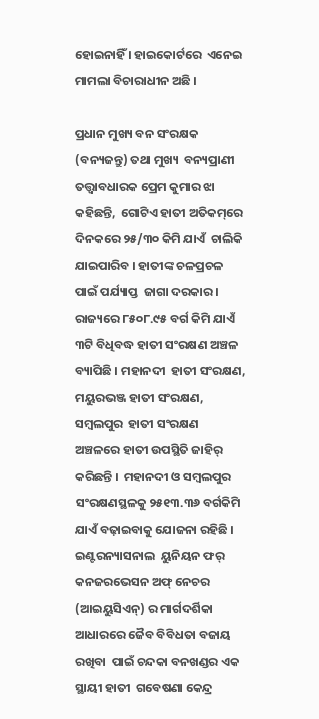ହୋଇନାହିଁ । ହାଇକୋର୍ଟରେ  ଏନେଇ ମାମଲା ବିଚାରାଧୀନ ଅଛି ।

ପ୍ରଧାନ ମୁଖ୍ୟ ବନ ସଂରକ୍ଷକ (ବନ୍ୟଜନ୍ତୁ) ତଥା ମୁଖ୍ୟ  ବନ୍ୟପ୍ରାଣୀ ତତ୍ତ୍ୱାବଧାରକ ପ୍ରେମ କୁମାର ଝା କହିଛନ୍ତି,  ଗୋଟିଏ ହାତୀ ଅତିକମ୍‌ରେ ଦିନକରେ ୨୫/୩୦ କିମି ଯାଏଁ  ଚାଲିକି ଯାଇପାରିବ । ହାତୀଙ୍କ ଚଳପ୍ରଚଳ ପାଇଁ ପର୍ଯ୍ୟାପ୍ତ  ଜାଗା ଦରକାର । ରାଜ୍ୟରେ ୮୫୦୮.୯୫ ବର୍ଗ କିମି ଯାଏଁ  ୩ଟି ବିଧିବଦ୍ଧ ହାତୀ ସଂରକ୍ଷଣ ଅଞ୍ଚଳ ବ୍ୟାପିଛି । ମହାନଦୀ  ହାତୀ ସଂରକ୍ଷଣ, ମୟୁରଭଞ୍ଜ ହାତୀ ସଂରକ୍ଷଣ, ସମ୍ବଲପୁର  ହାତୀ ସଂରକ୍ଷଣ ଅଞ୍ଚଳରେ ହାତୀ ଉପସ୍ଥିତି ଜାହିର୍‌ କରିଛନ୍ତି ।  ମହାନଦୀ ଓ ସମ୍ବଲପୁର ସଂରକ୍ଷଣସ୍ଥଳକୁ ୨୫୧୩.୩୬ ବର୍ଗକିମି  ଯାଏଁ ବଢ଼ାଇବାକୁ ଯୋଜନା ରହିଛି । ଇଣ୍ଟରନ୍ୟାସନାଲ  ୟୁନିୟନ ଫର୍‌ କନଜରଭେସନ ଅଫ୍‌ ନେଚର (ଆଇୟୁସିଏନ୍‌) ର ମାର୍ଗଦର୍ଶିକା ଆଧାରରେ ଜୈବ ବିବିଧତା ବଜାୟ ରଖିବା  ପାଇଁ ଚନ୍ଦକା ବନଖଣ୍ଡର ଏକ ସ୍ଥାୟୀ ହାତୀ  ଗବେଷଣା କେନ୍ଦ୍ର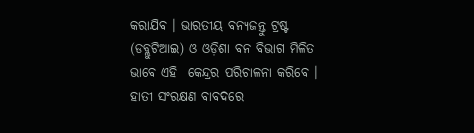କରାଯିବ । ଭାରତୀୟ ବନ୍ୟଜନ୍ତୁ ଟ୍ରଷ୍ଟ  (ଡବ୍ଲୁଟିଆଇ) ଓ ଓଡ଼ିଶା ବନ ବିଭାଗ ମିଳିତ ଭାବେ ଏହି  କେନ୍ଦ୍ରର ପରିଚାଳନା କରିବେ । ହାତୀ ସଂରକ୍ଷଣ ବାବଦରେ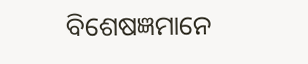ବିଶେଷଜ୍ଞମାନେ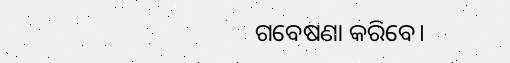ଗବେଷଣା କରିବେ।